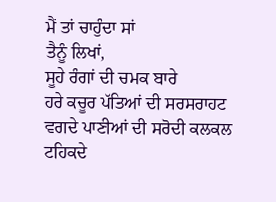ਮੈਂ ਤਾਂ ਚਾਹੁੰਦਾ ਸਾਂ
ਤੈਨੂੰ ਲਿਖਾਂ,
ਸੂਹੇ ਰੰਗਾਂ ਦੀ ਚਮਕ ਬਾਰੇ
ਹਰੇ ਕਚੂਰ ਪੱਤਿਆਂ ਦੀ ਸਰਸਰਾਹਟ
ਵਗਦੇ ਪਾਣੀਆਂ ਦੀ ਸਰੋਦੀ ਕਲਕਲ
ਟਹਿਕਦੇ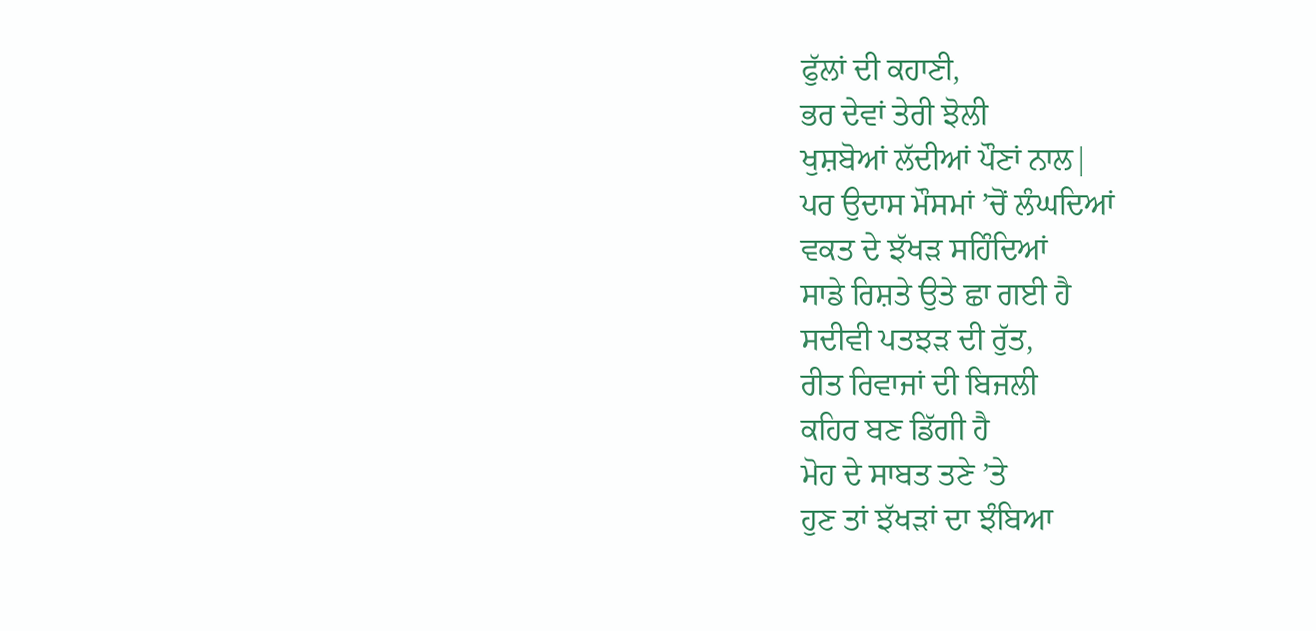ਫੁੱਲਾਂ ਦੀ ਕਹਾਣੀ,
ਭਰ ਦੇਵਾਂ ਤੇਰੀ ਝੋਲੀ
ਖੁਸ਼ਬੋਆਂ ਲੱਦੀਆਂ ਪੌਣਾਂ ਨਾਲ|
ਪਰ ਉਦਾਸ ਮੌਸਮਾਂ ’ਚੋਂ ਲੰਘਦਿਆਂ
ਵਕਤ ਦੇ ਝੱਖੜ ਸਹਿੰਦਿਆਂ
ਸਾਡੇ ਰਿਸ਼ਤੇ ਉਤੇ ਛਾ ਗਈ ਹੈ
ਸਦੀਵੀ ਪਤਝੜ ਦੀ ਰੁੱਤ,
ਰੀਤ ਰਿਵਾਜਾਂ ਦੀ ਬਿਜਲੀ
ਕਹਿਰ ਬਣ ਡਿੱਗੀ ਹੈ
ਮੋਹ ਦੇ ਸਾਬਤ ਤਣੇ ’ਤੇ
ਹੁਣ ਤਾਂ ਝੱਖੜਾਂ ਦਾ ਝੰਬਿਆ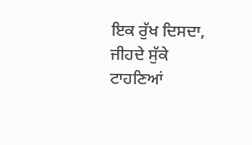ਇਕ ਰੁੱਖ ਦਿਸਦਾ,
ਜੀਹਦੇ ਸੁੱਕੇ ਟਾਹਣਿਆਂ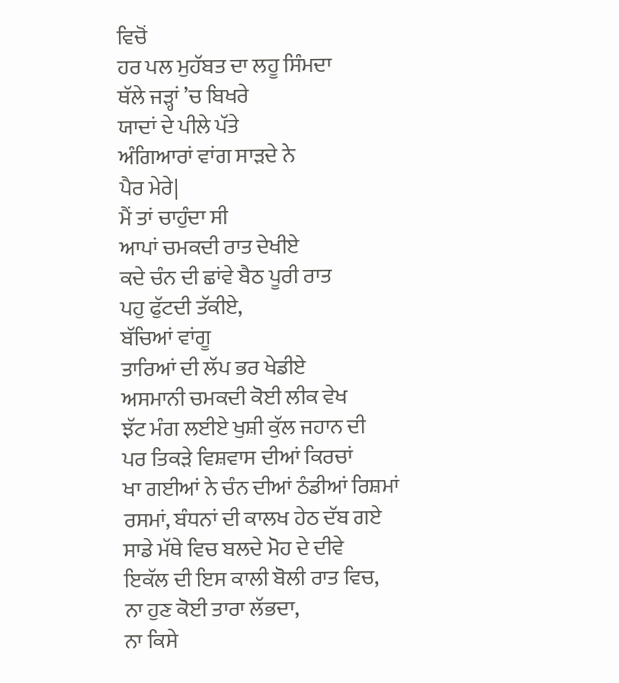ਵਿਚੋਂ
ਹਰ ਪਲ ਮੁਹੱਬਤ ਦਾ ਲਹੂ ਸਿੰਮਦਾ
ਥੱਲੇ ਜੜ੍ਹਾਂ ’ਚ ਬਿਖਰੇ
ਯਾਦਾਂ ਦੇ ਪੀਲੇ ਪੱਤੇ
ਅੰਗਿਆਰਾਂ ਵਾਂਗ ਸਾੜਦੇ ਨੇ
ਪੈਰ ਮੇਰੇ|
ਮੈਂ ਤਾਂ ਚਾਹੁੰਦਾ ਸੀ
ਆਪਾਂ ਚਮਕਦੀ ਰਾਤ ਦੇਖੀਏ
ਕਦੇ ਚੰਨ ਦੀ ਛਾਂਵੇ ਬੈਠ ਪੂਰੀ ਰਾਤ
ਪਹੁ ਫੁੱਟਦੀ ਤੱਕੀਏ,
ਬੱਚਿਆਂ ਵਾਂਗੂ
ਤਾਰਿਆਂ ਦੀ ਲੱਪ ਭਰ ਖੇਡੀਏ
ਅਸਮਾਨੀ ਚਮਕਦੀ ਕੋਈ ਲੀਕ ਵੇਖ
ਝੱਟ ਮੰਗ ਲਈਏ ਖੁਸ਼ੀ ਕੁੱਲ ਜਹਾਨ ਦੀ
ਪਰ ਤਿਕੜੇ ਵਿਸ਼ਵਾਸ ਦੀਆਂ ਕਿਰਚਾਂ
ਖਾ ਗਈਆਂ ਨੇ ਚੰਨ ਦੀਆਂ ਠੰਡੀਆਂ ਰਿਸ਼ਮਾਂ
ਰਸਮਾਂ, ਬੰਧਨਾਂ ਦੀ ਕਾਲਖ ਹੇਠ ਦੱਬ ਗਏ
ਸਾਡੇ ਮੱਥੇ ਵਿਚ ਬਲਦੇ ਮੋਹ ਦੇ ਦੀਵੇ
ਇਕੱਲ ਦੀ ਇਸ ਕਾਲੀ ਬੋਲੀ ਰਾਤ ਵਿਚ,
ਨਾ ਹੁਣ ਕੋਈ ਤਾਰਾ ਲੱਭਦਾ,
ਨਾ ਕਿਸੇ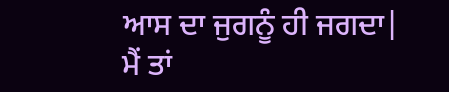ਆਸ ਦਾ ਜੁਗਨੂੰ ਹੀ ਜਗਦਾ|
ਮੈਂ ਤਾਂ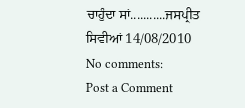ਚਾਹੁੰਦਾ ਸਾਂ...........ਜਸਪ੍ਰੀਤ ਸਿਵੀਆਂ 14/08/2010
No comments:
Post a Comment